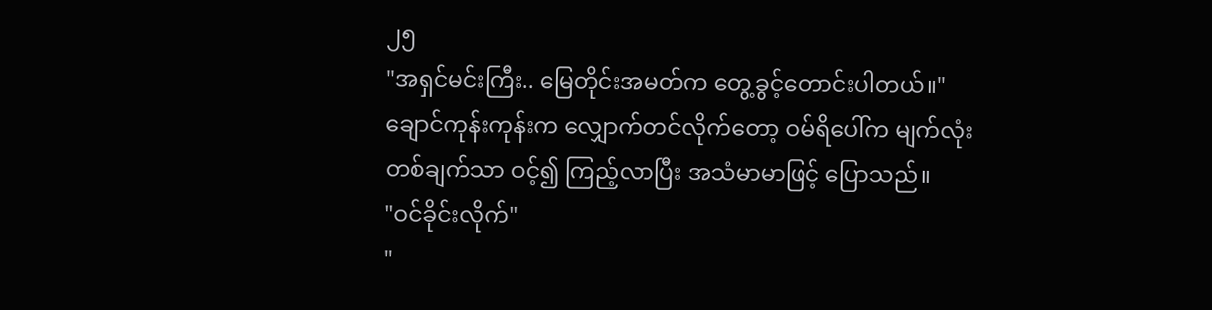၂၅
"အရှင်မင်းကြီး.. မြေတိုင်းအမတ်က တွေ့ခွင့်တောင်းပါတယ်။"
ချောင်ကုန်းကုန်းက လျှောက်တင်လိုက်တော့ ဝမ်ရိပေါ်က မျက်လုံးတစ်ချက်သာ ဝင့်၍ ကြည့်လာပြီး အသံမာမာဖြင့် ပြောသည်။
"ဝင်ခိုင်းလိုက်"
"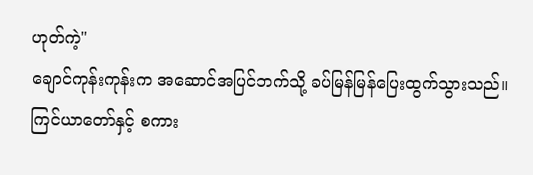ဟုတ်ကဲ့"
ချောင်ကုန်းကုန်းက အဆောင်အပြင်ဘက်သို့ ခပ်မြန်မြန်ပြေးထွက်သွားသည်။ ကြင်ယာတော်နှင့် စကား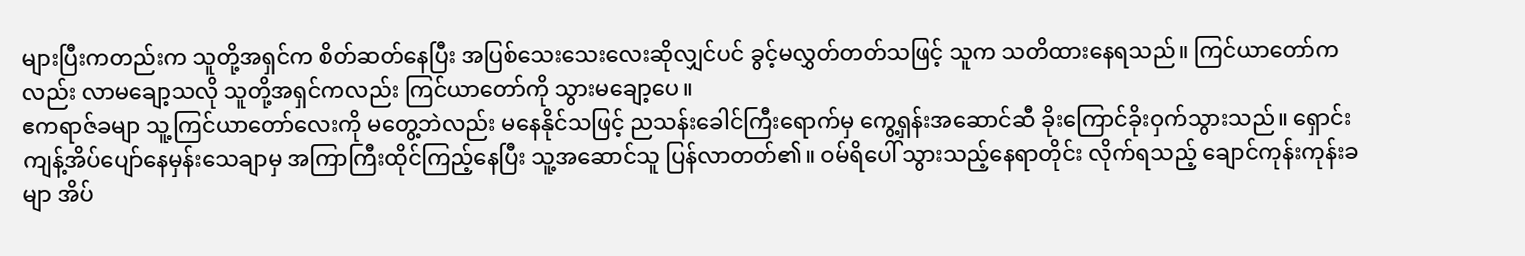များပြီးကတည်းက သူတို့အရှင်က စိတ်ဆတ်နေပြီး အပြစ်သေးသေးလေးဆိုလျှင်ပင် ခွင့်မလွှတ်တတ်သဖြင့် သူက သတိထားနေရသည်။ ကြင်ယာတော်ကလည်း လာမချော့သလို သူတို့အရှင်ကလည်း ကြင်ယာတော်ကို သွားမချော့ပေ။
ဧကရာဇ်ခမျာ သူ့ကြင်ယာတော်လေးကို မတွေ့ဘဲလည်း မနေနိုင်သဖြင့် ညသန်းခေါင်ကြီးရောက်မှ ကွေ့ရှန်းအဆောင်ဆီ ခိုးကြောင်ခိုးဝှက်သွားသည်။ ရှောင်းကျန့်အိပ်ပျော်နေမှန်းသေချာမှ အကြာကြီးထိုင်ကြည့်နေပြီး သူ့အဆောင်သူ ပြန်လာတတ်၏။ ဝမ်ရိပေါ် သွားသည့်နေရာတိုင်း လိုက်ရသည့် ချောင်ကုန်းကုန်းခမျာ အိပ်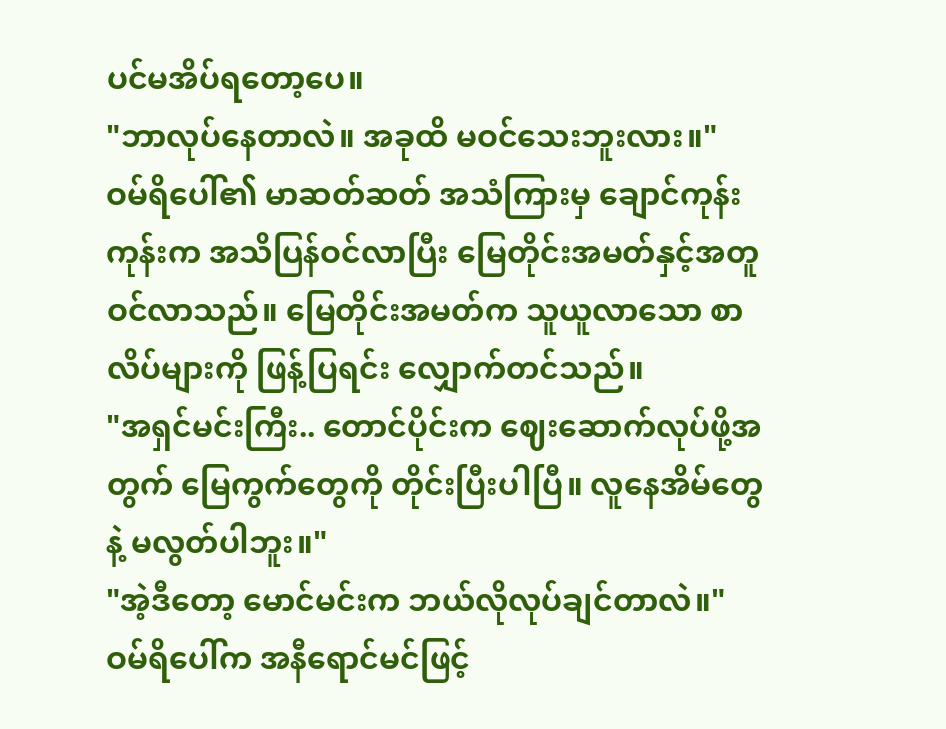ပင်မအိပ်ရတော့ပေ။
"ဘာလုပ်နေတာလဲ။ အခုထိ မဝင်သေးဘူးလား။"
ဝမ်ရိပေါ်၏ မာဆတ်ဆတ် အသံကြားမှ ချောင်ကုန်းကုန်းက အသိပြန်ဝင်လာပြီး မြေတိုင်းအမတ်နှင့်အတူ ဝင်လာသည်။ မြေတိုင်းအမတ်က သူယူလာသော စာလိပ်များကို ဖြန့်ပြရင်း လျှောက်တင်သည်။
"အရှင်မင်းကြီး.. တောင်ပိုင်းက ဈေးဆောက်လုပ်ဖို့အတွက် မြေကွက်တွေကို တိုင်းပြီးပါပြီ။ လူနေအိမ်တွေနဲ့ မလွတ်ပါဘူး။"
"အဲ့ဒီတော့ မောင်မင်းက ဘယ်လိုလုပ်ချင်တာလဲ။"
ဝမ်ရိပေါ်က အနီရောင်မင်ဖြင့်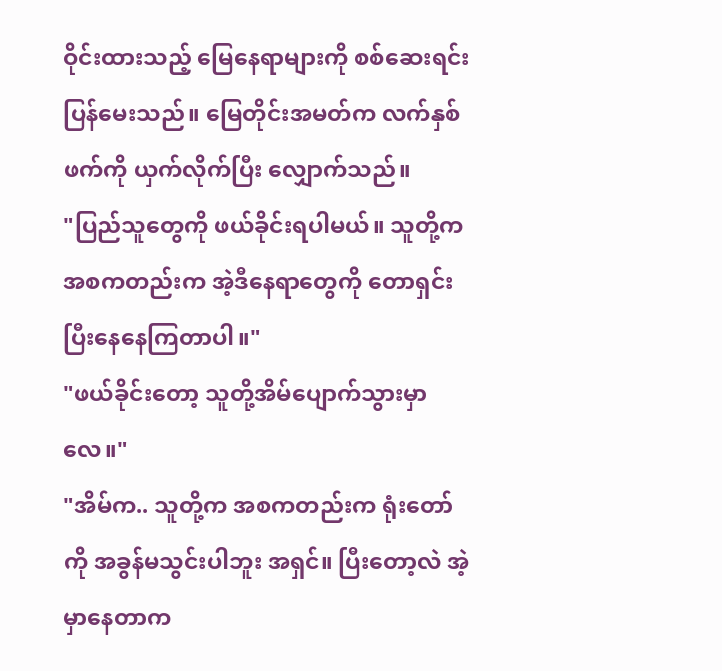ဝိုင်းထားသည့် မြေနေရာများကို စစ်ဆေးရင်း ပြန်မေးသည်။ မြေတိုင်းအမတ်က လက်နှစ်ဖက်ကို ယှက်လိုက်ပြီး လျှောက်သည်။
"ပြည်သူတွေကို ဖယ်ခိုင်းရပါမယ်။ သူတို့က အစကတည်းက အဲ့ဒီနေရာတွေကို တောရှင်းပြီးနေနေကြတာပါ။"
"ဖယ်ခိုင်းတော့ သူတို့အိမ်ပျောက်သွားမှာလေ။"
"အိမ်က.. သူတို့က အစကတည်းက ရုံးတော်ကို အခွန်မသွင်းပါဘူး အရှင်။ ပြီးတော့လဲ အဲ့မှာနေတာက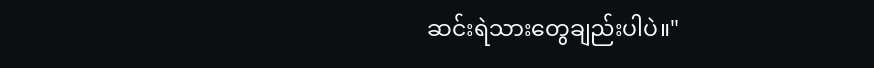ဆင်းရဲသားတွေချည်းပါပဲ။"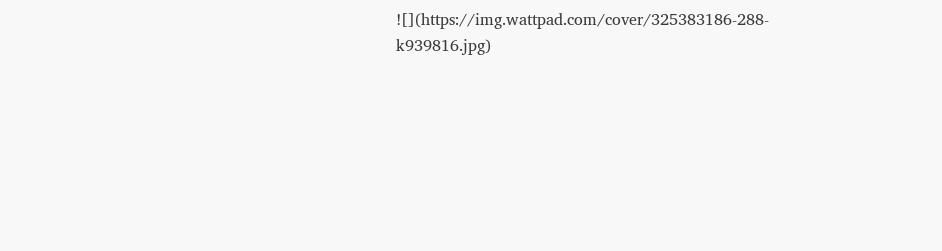![](https://img.wattpad.com/cover/325383186-288-k939816.jpg)